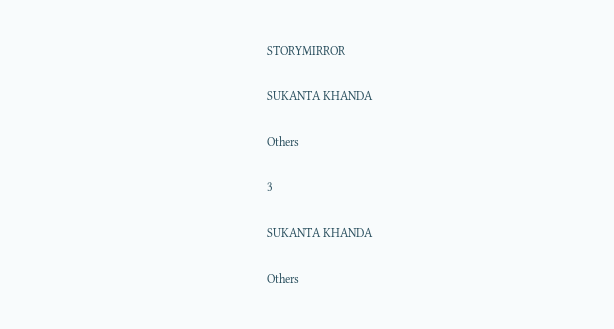STORYMIRROR

SUKANTA KHANDA

Others

3

SUKANTA KHANDA

Others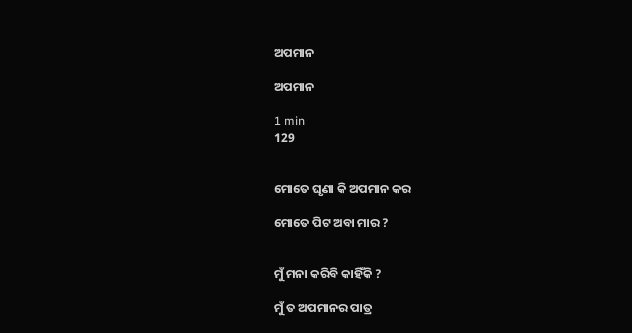ଅପମାନ

ଅପମାନ

1 min
129


ମୋତେ ଘୃଣା କି ଅପମାନ କର

ମୋତେ ପିଟ ଅବା ମାର ?


ମୁଁ ମନା କରିବି କାହିଁକି ?

ମୁଁ ତ ଅପମାନର ପାତ୍ର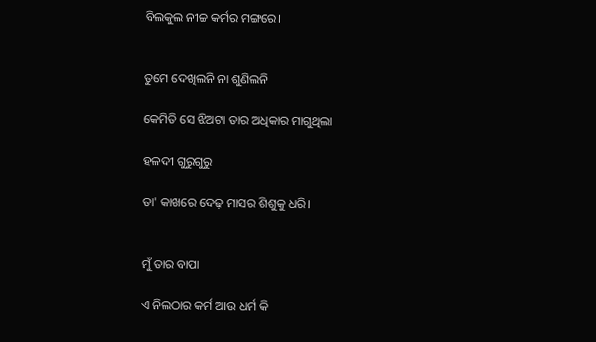ବିଲକୁଲ ନୀଚ୍ଚ କର୍ମର ମଙ୍ଗରେ।


ତୁମେ ଦେଖିଲନି ନା ଶୁଣିଲନି

କେମିତି ସେ ଝିଅଟା ତାର ଅଧିକାର ମାଗୁଥିଲା

ହଳଦୀ ଗୁରୁଗୁରୁ

ତା' କାଖରେ ଦେଢ଼ ମାସର ଶିଶୁକୁ ଧରି।


ମୁଁ ତାର ବାପା

ଏ ନିଲଠାର କର୍ମ ଆଉ ଧର୍ମ କି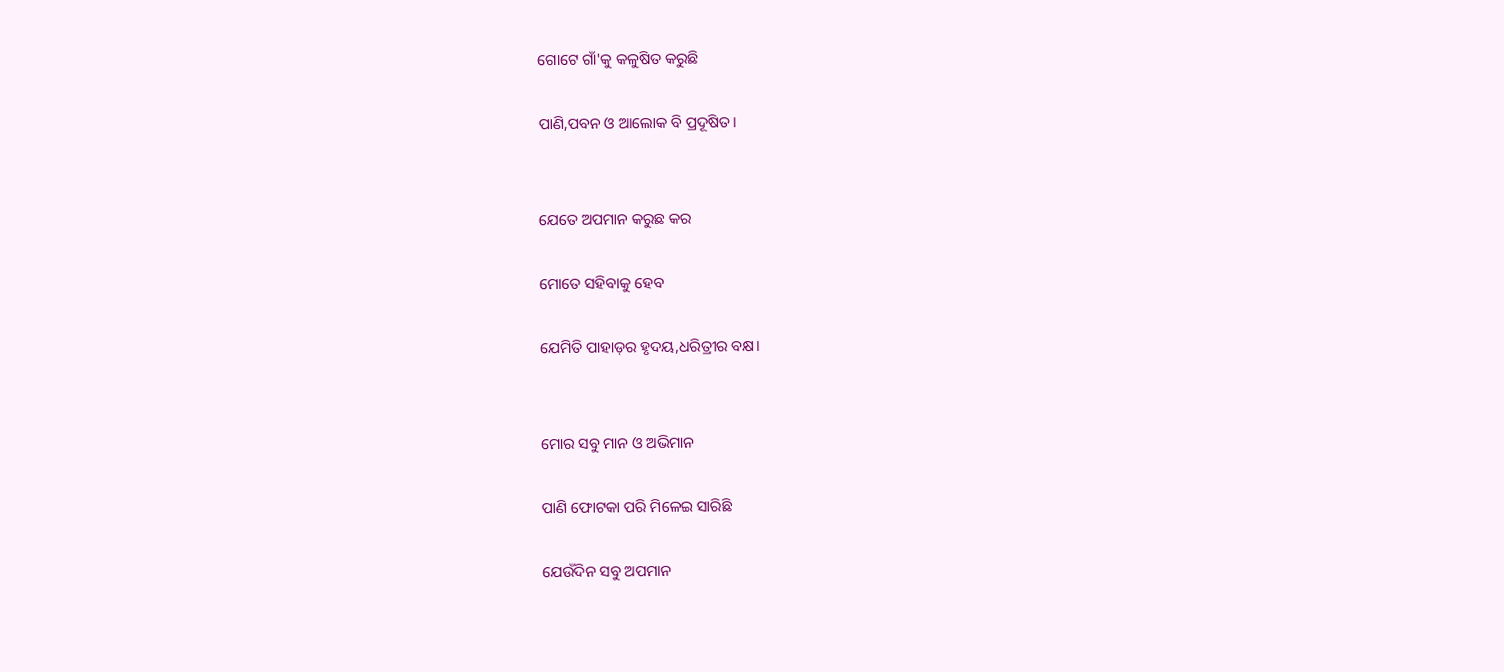ଗୋଟେ ଗାଁ'କୁ କଳୁଷିତ କରୁଛି

ପାଣି,ପବନ ଓ ଆଲୋକ ବି ପ୍ରଦୂଷିତ।


ଯେତେ ଅପମାନ କରୁଛ କର

ମୋତେ ସହିବାକୁ ହେବ

ଯେମିତି ପାହାଡ଼ର ହୃଦୟ,ଧରିତ୍ରୀର ବକ୍ଷ।


ମୋର ସବୁ ମାନ ଓ ଅଭିମାନ

ପାଣି ଫୋଟକା ପରି ମିଳେଇ ସାରିଛି

ଯେଉଁଦିନ ସବୁ ଅପମାନ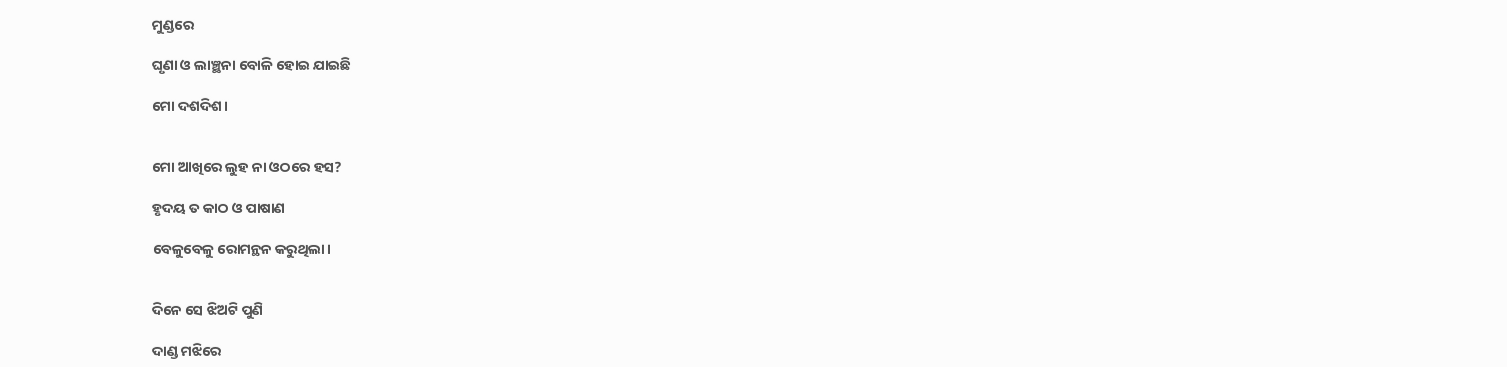ମୁଣ୍ଡରେ

ଘୃଣା ଓ ଲାଞ୍ଛନା ବୋଳି ହୋଇ ଯାଇଛି

ମୋ ଦଶଦିଶ।


ମୋ ଆଖିରେ ଲୁହ ନା ଓଠରେ ହସ?

ହୃଦୟ ତ କାଠ ଓ ପାଷାଣ

ବେଳୁବେଳୁ ରୋମନ୍ଥନ କରୁଥିଲା।


ଦିନେ ସେ ଝିଅଟି ପୁଣି

ଦାଣ୍ଡ ମଝିରେ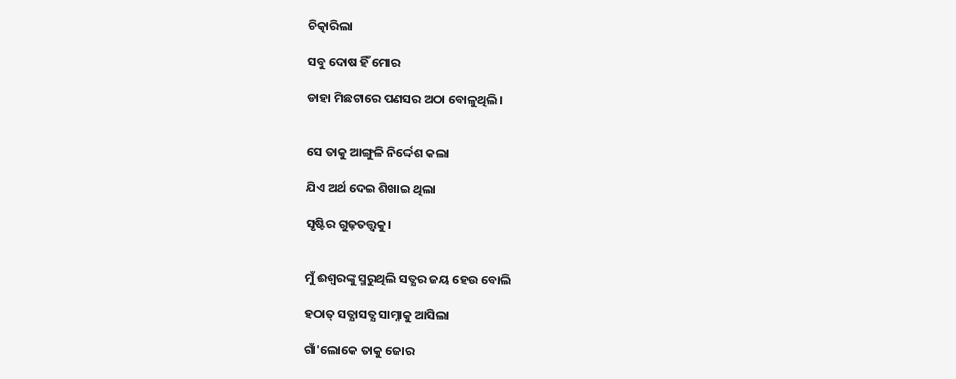ଚିତ୍କାରିଲା

ସବୁ ଦୋଷ ହିଁ ମୋର

ଡାହା ମିଛଟାରେ ପଣସର ଅଠା ବୋଳୁଥିଲି।


ସେ ତାକୁ ଆଙ୍ଗୁଳି ନିର୍ଦ୍ଦେଶ କଲା

ଯିଏ ଅର୍ଥ ଦେଇ ଶିଖାଇ ଥିଲା

ସୃଷ୍ଟିର ଗୁଢ଼ତତ୍ତ୍ବକୁ।


ମୁଁ ଈଶ୍ବରଙ୍କୁ ସ୍ମରୁଥିଲି ସତ୍ଯର ଜୟ ହେଉ ବୋଲି

ହଠାତ୍ ସତ୍ଯାସତ୍ଯ ସାମ୍ନାକୁ ଆସିଲା

ଗାଁ'ଲୋକେ ତାକୁ ଜୋର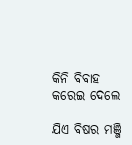କିନି ବିବାହ କରେଇ ଦେଲେ

ଯିଏ ବିଷର ମଞ୍ଜି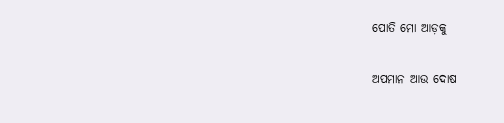ପୋତି ମୋ ଆଡ଼କୁ

ଅପମାନ ଆଉ ଦୋଷ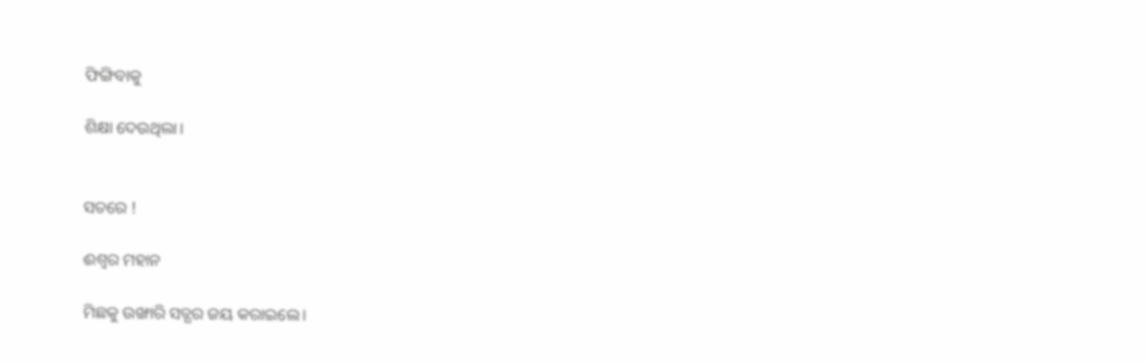ଫିଙ୍ଗିବାକୁ

ଶିକ୍ଷା ଦେଉଥିଲା।


ସତରେ !

ଈଶ୍ବର ମହାନ

ମିଛକୁ ଉଙ୍ଖାରି ସତ୍ଯର ଜୟ କରାଇଲେ।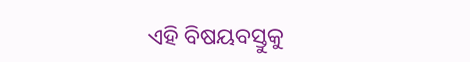ଏହି ବିଷୟବସ୍ତୁକୁ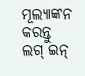ମୂଲ୍ୟାଙ୍କନ କରନ୍ତୁ
ଲଗ୍ ଇନ୍